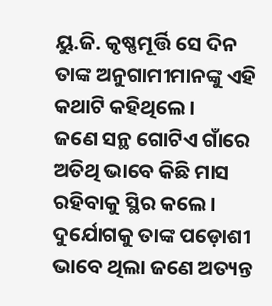ୟୁ.ଜି. କୃଷ୍ଣମୂର୍ତ୍ତି ସେ ଦିନ ତାଙ୍କ ଅନୁଗାମୀମାନଙ୍କୁ ଏହି କଥାଟି କହିଥିଲେ।
ଜଣେ ସନ୍ଥ ଗୋଟିଏ ଗାଁରେ ଅତିଥି ଭାବେ କିଛି ମାସ ରହିବାକୁ ସ୍ଥିର କଲେ। ଦୁର୍ଯୋଗକୁ ତାଙ୍କ ପଡ଼ୋଶୀ ଭାବେ ଥିଲା ଜଣେ ଅତ୍ୟନ୍ତ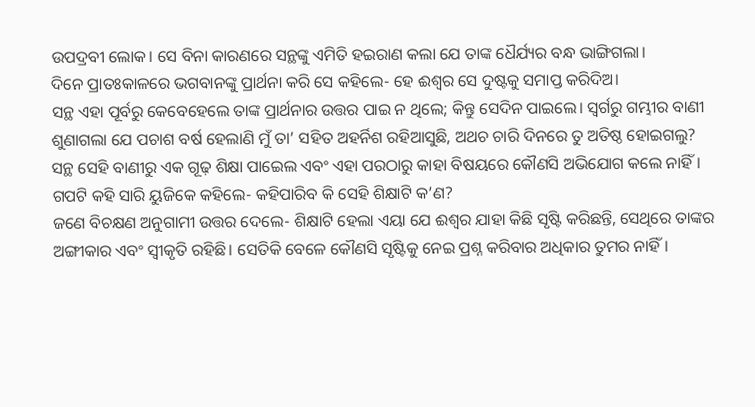ଉପଦ୍ରବୀ ଲୋକ। ସେ ବିନା କାରଣରେ ସନ୍ଥଙ୍କୁ ଏମିତି ହଇରାଣ କଲା ଯେ ତାଙ୍କ ଧୈର୍ଯ୍ୟର ବନ୍ଧ ଭାଙ୍ଗିଗଲା।
ଦିନେ ପ୍ରାତଃକାଳରେ ଭଗବାନଙ୍କୁ ପ୍ରାର୍ଥନା କରି ସେ କହିଲେ- ହେ ଈଶ୍ବର ସେ ଦୁଷ୍ଟକୁ ସମାପ୍ତ କରିଦିଅ।
ସନ୍ଥ ଏହା ପୂର୍ବରୁ କେବେହେଲେ ତାଙ୍କ ପ୍ରାର୍ଥନାର ଉତ୍ତର ପାଇ ନ ଥିଲେ; କିନ୍ତୁ ସେଦିନ ପାଇଲେ। ସ୍ବର୍ଗରୁ ଗମ୍ଭୀର ବାଣୀ ଶୁଣାଗଲା ଯେ ପଚାଶ ବର୍ଷ ହେଲାଣି ମୁଁ ତା’ ସହିତ ଅହର୍ନିଶ ରହିଆସୁଛି, ଅଥଚ ଚାରି ଦିନରେ ତୁ ଅତିଷ୍ଠ ହୋଇଗଲୁ?
ସନ୍ଥ ସେହି ବାଣୀରୁ ଏକ ଗୂଢ଼ ଶିକ୍ଷା ପାଇେଲ ଏବଂ ଏହା ପରଠାରୁ କାହା ବିଷୟରେ କୌଣସି ଅଭିଯୋଗ କଲେ ନାହିଁ।
ଗପଟି କହି ସାରି ୟୁଜିକେ କହିଲେ- କହିପାରିବ କି ସେହି ଶିକ୍ଷାଟି କ’ଣ?
ଜଣେ ବିଚକ୍ଷଣ ଅନୁଗାମୀ ଉତ୍ତର ଦେଲେ- ଶିକ୍ଷାଟି ହେଲା ଏୟା ଯେ ଈଶ୍ବର ଯାହା କିଛି ସୃଷ୍ଟି କରିଛନ୍ତି, ସେଥିରେ ତାଙ୍କର ଅଙ୍ଗୀକାର ଏବଂ ସ୍ବୀକୃତି ରହିଛି। ସେତିକି ବେଳେ କୌଣସି ସୃଷ୍ଟିକୁ ନେଇ ପ୍ରଶ୍ନ କରିବାର ଅଧିକାର ତୁମର ନାହିଁ।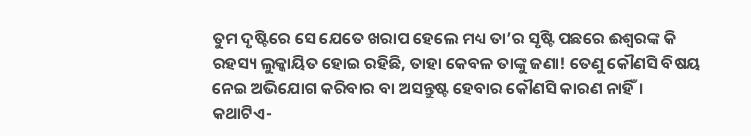ତୁମ ଦୃଷ୍ଟିରେ ସେ ଯେତେ ଖରାପ ହେଲେ ମଧ୍ୟ ତା’ର ସୃଷ୍ଟି ପଛରେ ଈଶ୍ବରଙ୍କ କି ରହସ୍ୟ ଲୁକ୍କାୟିତ ହୋଇ ରହିଛି, ତାହା କେବଳ ତାଙ୍କୁ ଜଣା! ତେଣୁ କୌଣସି ବିଷୟ ନେଇ ଅଭିଯୋଗ କରିବାର ବା ଅସନ୍ତୁଷ୍ଟ ହେବାର କୌଣସି କାରଣ ନାହିଁ।
କଥାଟିଏ-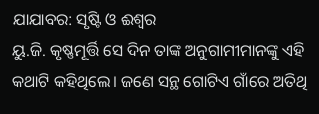ଯାଯାବର: ସୃଷ୍ଟି ଓ ଈଶ୍ବର
ୟୁ.ଜି. କୃଷ୍ଣମୂର୍ତ୍ତି ସେ ଦିନ ତାଙ୍କ ଅନୁଗାମୀମାନଙ୍କୁ ଏହି କଥାଟି କହିଥିଲେ। ଜଣେ ସନ୍ଥ ଗୋଟିଏ ଗାଁରେ ଅତିଥି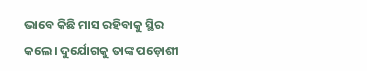ଭାବେ କିଛି ମାସ ରହିବାକୁ ସ୍ଥିର କଲେ। ଦୁର୍ଯୋଗକୁ ତାଙ୍କ ପଡ଼ୋଶୀ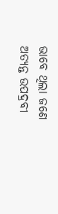ଭାବେ ଥିଲା ଜଣେ ଅତ୍ୟନ୍ତ ଉପଦ୍ରବୀ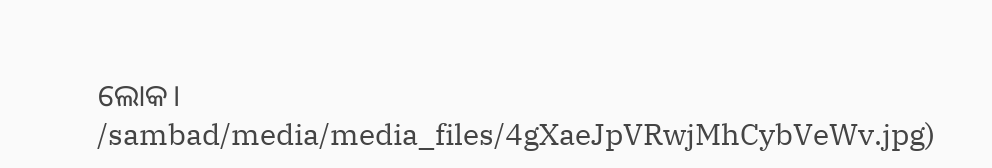ଲୋକ।
/sambad/media/media_files/4gXaeJpVRwjMhCybVeWv.jpg)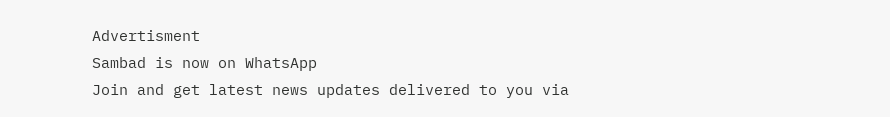Advertisment
Sambad is now on WhatsApp
Join and get latest news updates delivered to you via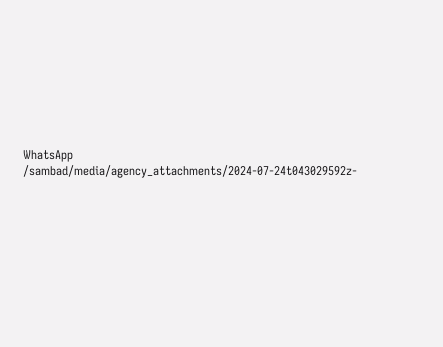WhatsApp
/sambad/media/agency_attachments/2024-07-24t043029592z-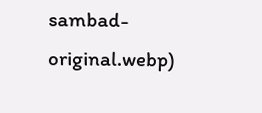sambad-original.webp)